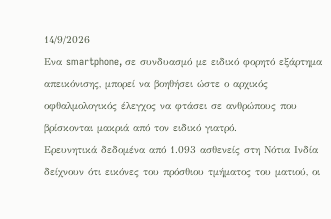14/9/2026
Ενα smartphone, σε συνδυασμό με ειδικό φορητό εξάρτημα απεικόνισης, μπορεί να βοηθήσει ώστε ο αρχικός οφθαλμολογικός έλεγχος να φτάσει σε ανθρώπους που βρίσκονται μακριά από τον ειδικό γιατρό.
Ερευνητικά δεδομένα από 1.093 ασθενείς στη Νότια Ινδία δείχνουν ότι εικόνες του πρόσθιου τμήματος του ματιού, οι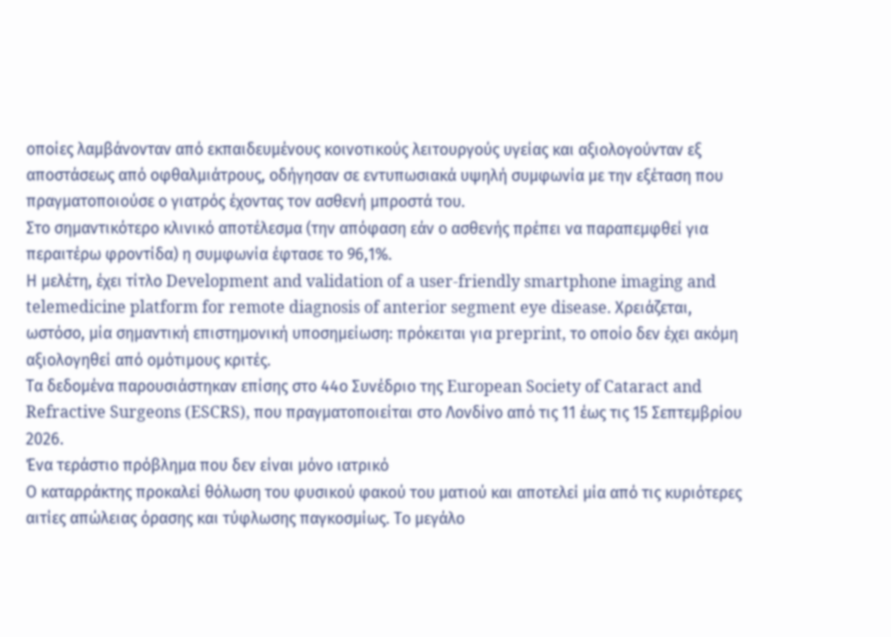οποίες λαμβάνονταν από εκπαιδευμένους κοινοτικούς λειτουργούς υγείας και αξιολογούνταν εξ αποστάσεως από οφθαλμιάτρους, οδήγησαν σε εντυπωσιακά υψηλή συμφωνία με την εξέταση που πραγματοποιούσε ο γιατρός έχοντας τον ασθενή μπροστά του.
Στο σημαντικότερο κλινικό αποτέλεσμα (την απόφαση εάν ο ασθενής πρέπει να παραπεμφθεί για περαιτέρω φροντίδα) η συμφωνία έφτασε το 96,1%.
Η μελέτη, έχει τίτλο Development and validation of a user-friendly smartphone imaging and telemedicine platform for remote diagnosis of anterior segment eye disease. Χρειάζεται, ωστόσο, μία σημαντική επιστημονική υποσημείωση: πρόκειται για preprint, το οποίο δεν έχει ακόμη αξιολογηθεί από ομότιμους κριτές.
Τα δεδομένα παρουσιάστηκαν επίσης στο 44ο Συνέδριο της European Society of Cataract and Refractive Surgeons (ESCRS), που πραγματοποιείται στο Λονδίνο από τις 11 έως τις 15 Σεπτεμβρίου 2026.
Ένα τεράστιο πρόβλημα που δεν είναι μόνο ιατρικό
Ο καταρράκτης προκαλεί θόλωση του φυσικού φακού του ματιού και αποτελεί μία από τις κυριότερες αιτίες απώλειας όρασης και τύφλωσης παγκοσμίως. Το μεγάλο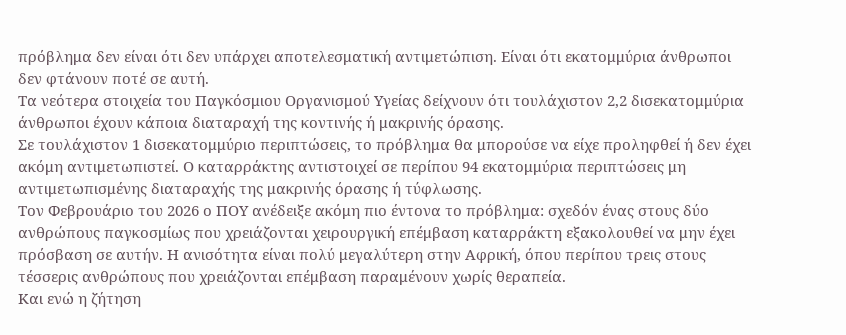πρόβλημα δεν είναι ότι δεν υπάρχει αποτελεσματική αντιμετώπιση. Είναι ότι εκατομμύρια άνθρωποι δεν φτάνουν ποτέ σε αυτή.
Τα νεότερα στοιχεία του Παγκόσμιου Οργανισμού Υγείας δείχνουν ότι τουλάχιστον 2,2 δισεκατομμύρια άνθρωποι έχουν κάποια διαταραχή της κοντινής ή μακρινής όρασης.
Σε τουλάχιστον 1 δισεκατομμύριο περιπτώσεις, το πρόβλημα θα μπορούσε να είχε προληφθεί ή δεν έχει ακόμη αντιμετωπιστεί. Ο καταρράκτης αντιστοιχεί σε περίπου 94 εκατομμύρια περιπτώσεις μη αντιμετωπισμένης διαταραχής της μακρινής όρασης ή τύφλωσης.
Τον Φεβρουάριο του 2026 ο ΠΟΥ ανέδειξε ακόμη πιο έντονα το πρόβλημα: σχεδόν ένας στους δύο ανθρώπους παγκοσμίως που χρειάζονται χειρουργική επέμβαση καταρράκτη εξακολουθεί να μην έχει πρόσβαση σε αυτήν. Η ανισότητα είναι πολύ μεγαλύτερη στην Αφρική, όπου περίπου τρεις στους τέσσερις ανθρώπους που χρειάζονται επέμβαση παραμένουν χωρίς θεραπεία.
Και ενώ η ζήτηση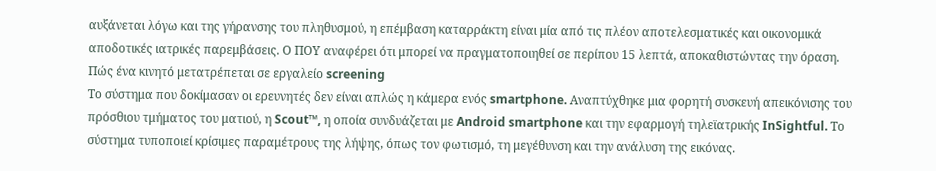αυξάνεται λόγω και της γήρανσης του πληθυσμού, η επέμβαση καταρράκτη είναι μία από τις πλέον αποτελεσματικές και οικονομικά αποδοτικές ιατρικές παρεμβάσεις. Ο ΠΟΥ αναφέρει ότι μπορεί να πραγματοποιηθεί σε περίπου 15 λεπτά, αποκαθιστώντας την όραση.
Πώς ένα κινητό μετατρέπεται σε εργαλείο screening
Το σύστημα που δοκίμασαν οι ερευνητές δεν είναι απλώς η κάμερα ενός smartphone. Αναπτύχθηκε μια φορητή συσκευή απεικόνισης του πρόσθιου τμήματος του ματιού, η Scout™, η οποία συνδυάζεται με Android smartphone και την εφαρμογή τηλεϊατρικής InSightful. Το σύστημα τυποποιεί κρίσιμες παραμέτρους της λήψης, όπως τον φωτισμό, τη μεγέθυνση και την ανάλυση της εικόνας.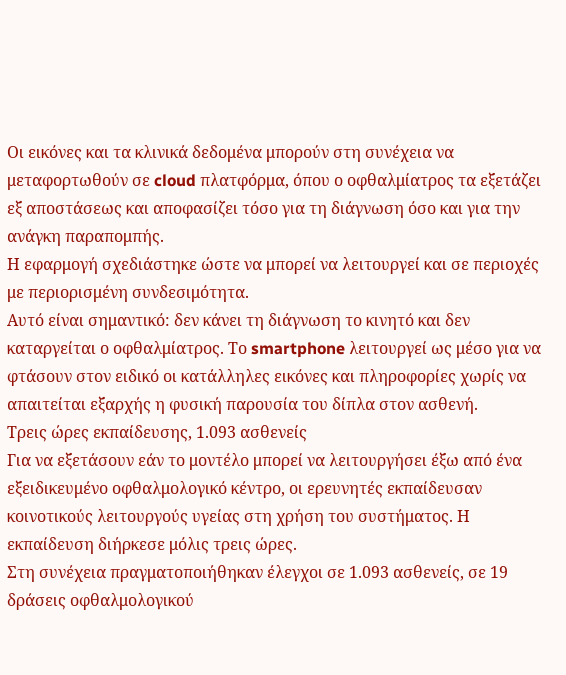Οι εικόνες και τα κλινικά δεδομένα μπορούν στη συνέχεια να μεταφορτωθούν σε cloud πλατφόρμα, όπου ο οφθαλμίατρος τα εξετάζει εξ αποστάσεως και αποφασίζει τόσο για τη διάγνωση όσο και για την ανάγκη παραπομπής.
Η εφαρμογή σχεδιάστηκε ώστε να μπορεί να λειτουργεί και σε περιοχές με περιορισμένη συνδεσιμότητα.
Αυτό είναι σημαντικό: δεν κάνει τη διάγνωση το κινητό και δεν καταργείται ο οφθαλμίατρος. Το smartphone λειτουργεί ως μέσο για να φτάσουν στον ειδικό οι κατάλληλες εικόνες και πληροφορίες χωρίς να απαιτείται εξαρχής η φυσική παρουσία του δίπλα στον ασθενή.
Τρεις ώρες εκπαίδευσης, 1.093 ασθενείς
Για να εξετάσουν εάν το μοντέλο μπορεί να λειτουργήσει έξω από ένα εξειδικευμένο οφθαλμολογικό κέντρο, οι ερευνητές εκπαίδευσαν κοινοτικούς λειτουργούς υγείας στη χρήση του συστήματος. Η εκπαίδευση διήρκεσε μόλις τρεις ώρες.
Στη συνέχεια πραγματοποιήθηκαν έλεγχοι σε 1.093 ασθενείς, σε 19 δράσεις οφθαλμολογικού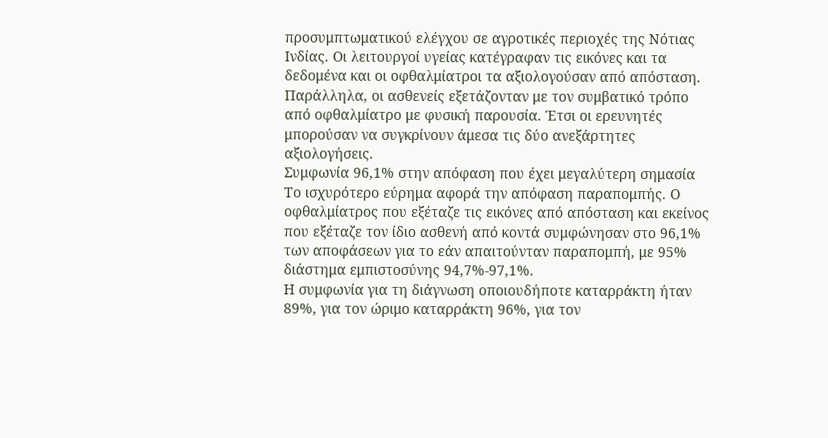προσυμπτωματικού ελέγχου σε αγροτικές περιοχές της Νότιας Ινδίας. Οι λειτουργοί υγείας κατέγραφαν τις εικόνες και τα δεδομένα και οι οφθαλμίατροι τα αξιολογούσαν από απόσταση.
Παράλληλα, οι ασθενείς εξετάζονταν με τον συμβατικό τρόπο από οφθαλμίατρο με φυσική παρουσία. Έτσι οι ερευνητές μπορούσαν να συγκρίνουν άμεσα τις δύο ανεξάρτητες αξιολογήσεις.
Συμφωνία 96,1% στην απόφαση που έχει μεγαλύτερη σημασία
Το ισχυρότερο εύρημα αφορά την απόφαση παραπομπής. Ο οφθαλμίατρος που εξέταζε τις εικόνες από απόσταση και εκείνος που εξέταζε τον ίδιο ασθενή από κοντά συμφώνησαν στο 96,1% των αποφάσεων για το εάν απαιτούνταν παραπομπή, με 95% διάστημα εμπιστοσύνης 94,7%-97,1%.
Η συμφωνία για τη διάγνωση οποιουδήποτε καταρράκτη ήταν 89%, για τον ώριμο καταρράκτη 96%, για τον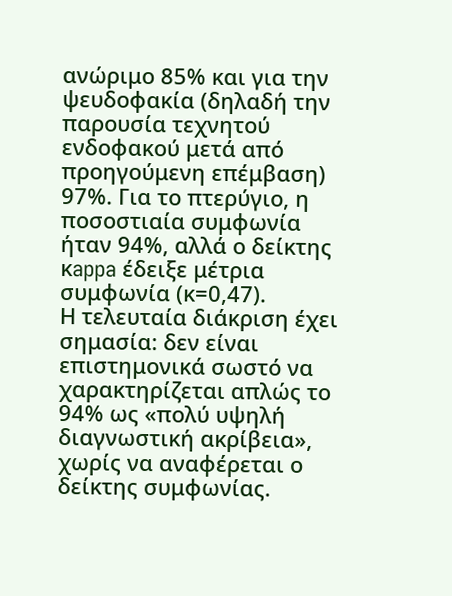ανώριμο 85% και για την ψευδοφακία (δηλαδή την παρουσία τεχνητού ενδοφακού μετά από προηγούμενη επέμβαση) 97%. Για το πτερύγιο, η ποσοστιαία συμφωνία ήταν 94%, αλλά ο δείκτης κappa έδειξε μέτρια συμφωνία (κ=0,47).
Η τελευταία διάκριση έχει σημασία: δεν είναι επιστημονικά σωστό να χαρακτηρίζεται απλώς το 94% ως «πολύ υψηλή διαγνωστική ακρίβεια», χωρίς να αναφέρεται ο δείκτης συμφωνίας.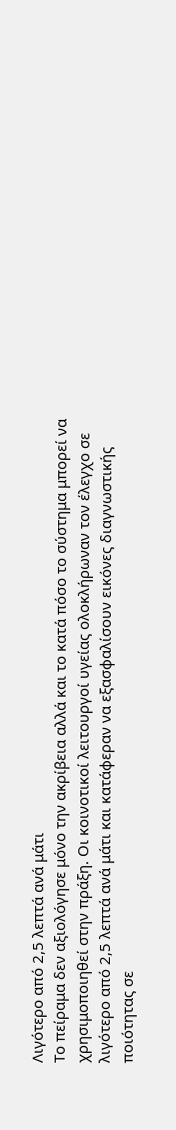Λιγότερο από 2,5 λεπτά ανά μάτι
Το πείραμα δεν αξιολόγησε μόνο την ακρίβεια αλλά και το κατά πόσο το σύστημα μπορεί να χρησιμοποιηθεί στην πράξη. Οι κοινοτικοί λειτουργοί υγείας ολοκλήρωναν τον έλεγχο σε λιγότερο από 2,5 λεπτά ανά μάτι και κατάφεραν να εξασφαλίσουν εικόνες διαγνωστικής ποιότητας σε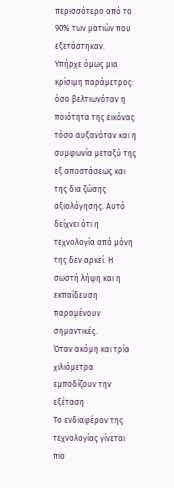περισσότερο από το 90% των ματιών που εξετάστηκαν.
Υπήρχε όμως μια κρίσιμη παράμετρος: όσο βελτιωνόταν η ποιότητα της εικόνας τόσο αυξανόταν και η συμφωνία μεταξύ της εξ αποστάσεως και της δια ζώσης αξιολόγησης. Αυτό δείχνει ότι η τεχνολογία από μόνη της δεν αρκεί. Η σωστή λήψη και η εκπαίδευση παραμένουν σημαντικές.
Όταν ακόμη και τρία χιλιόμετρα εμποδίζουν την εξέταση
Το ενδιαφέρον της τεχνολογίας γίνεται πιο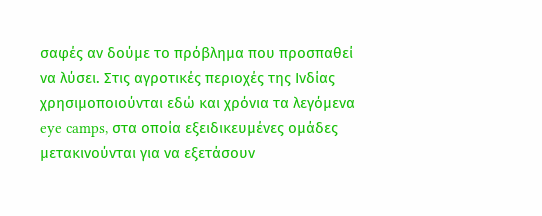σαφές αν δούμε το πρόβλημα που προσπαθεί να λύσει. Στις αγροτικές περιοχές της Ινδίας χρησιμοποιούνται εδώ και χρόνια τα λεγόμενα eye camps, στα οποία εξειδικευμένες ομάδες μετακινούνται για να εξετάσουν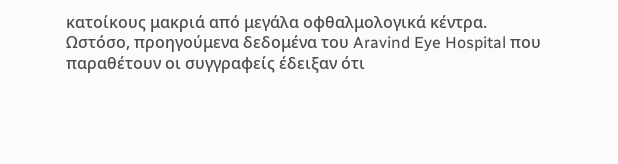κατοίκους μακριά από μεγάλα οφθαλμολογικά κέντρα.
Ωστόσο, προηγούμενα δεδομένα του Aravind Eye Hospital που παραθέτουν οι συγγραφείς έδειξαν ότι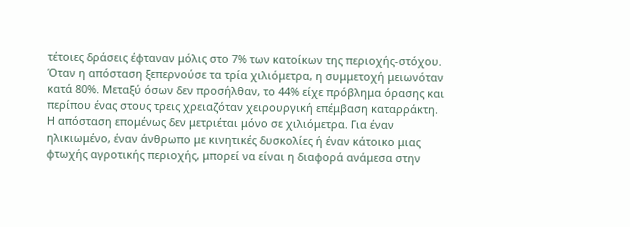τέτοιες δράσεις έφταναν μόλις στο 7% των κατοίκων της περιοχής-στόχου. Όταν η απόσταση ξεπερνούσε τα τρία χιλιόμετρα, η συμμετοχή μειωνόταν κατά 80%. Μεταξύ όσων δεν προσήλθαν, το 44% είχε πρόβλημα όρασης και περίπου ένας στους τρεις χρειαζόταν χειρουργική επέμβαση καταρράκτη.
Η απόσταση επομένως δεν μετριέται μόνο σε χιλιόμετρα. Για έναν ηλικιωμένο, έναν άνθρωπο με κινητικές δυσκολίες ή έναν κάτοικο μιας φτωχής αγροτικής περιοχής, μπορεί να είναι η διαφορά ανάμεσα στην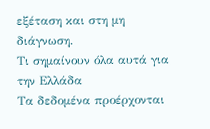εξέταση και στη μη διάγνωση.
Τι σημαίνουν όλα αυτά για την Ελλάδα
Τα δεδομένα προέρχονται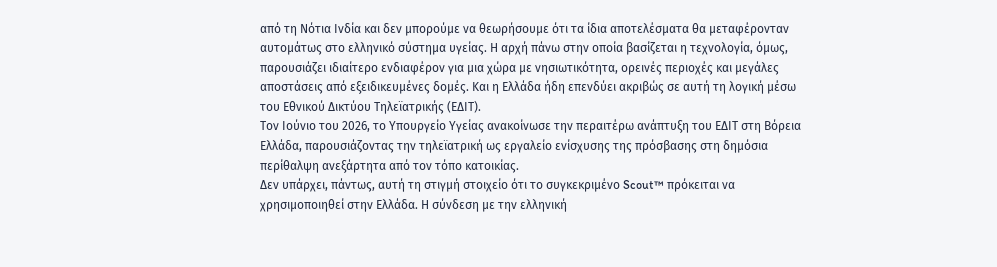από τη Νότια Ινδία και δεν μπορούμε να θεωρήσουμε ότι τα ίδια αποτελέσματα θα μεταφέρονταν αυτομάτως στο ελληνικό σύστημα υγείας. Η αρχή πάνω στην οποία βασίζεται η τεχνολογία, όμως, παρουσιάζει ιδιαίτερο ενδιαφέρον για μια χώρα με νησιωτικότητα, ορεινές περιοχές και μεγάλες αποστάσεις από εξειδικευμένες δομές. Και η Ελλάδα ήδη επενδύει ακριβώς σε αυτή τη λογική μέσω του Εθνικού Δικτύου Τηλεϊατρικής (ΕΔΙΤ).
Τον Ιούνιο του 2026, το Υπουργείο Υγείας ανακοίνωσε την περαιτέρω ανάπτυξη του ΕΔΙΤ στη Βόρεια Ελλάδα, παρουσιάζοντας την τηλεϊατρική ως εργαλείο ενίσχυσης της πρόσβασης στη δημόσια περίθαλψη ανεξάρτητα από τον τόπο κατοικίας.
Δεν υπάρχει, πάντως, αυτή τη στιγμή στοιχείο ότι το συγκεκριμένο Scout™ πρόκειται να χρησιμοποιηθεί στην Ελλάδα. Η σύνδεση με την ελληνική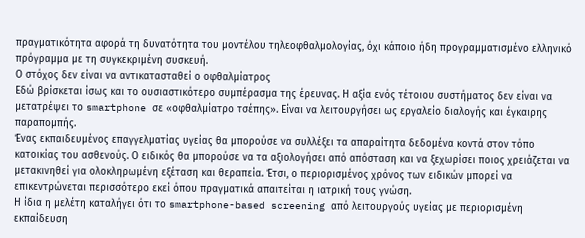πραγματικότητα αφορά τη δυνατότητα του μοντέλου τηλεοφθαλμολογίας, όχι κάποιο ήδη προγραμματισμένο ελληνικό πρόγραμμα με τη συγκεκριμένη συσκευή.
Ο στόχος δεν είναι να αντικατασταθεί ο οφθαλμίατρος
Εδώ βρίσκεται ίσως και το ουσιαστικότερο συμπέρασμα της έρευνας. Η αξία ενός τέτοιου συστήματος δεν είναι να μετατρέψει το smartphone σε «οφθαλμίατρο τσέπης». Είναι να λειτουργήσει ως εργαλείο διαλογής και έγκαιρης παραπομπής.
Ένας εκπαιδευμένος επαγγελματίας υγείας θα μπορούσε να συλλέξει τα απαραίτητα δεδομένα κοντά στον τόπο κατοικίας του ασθενούς. Ο ειδικός θα μπορούσε να τα αξιολογήσει από απόσταση και να ξεχωρίσει ποιος χρειάζεται να μετακινηθεί για ολοκληρωμένη εξέταση και θεραπεία. Έτσι, ο περιορισμένος χρόνος των ειδικών μπορεί να επικεντρώνεται περισσότερο εκεί όπου πραγματικά απαιτείται η ιατρική τους γνώση.
Η ίδια η μελέτη καταλήγει ότι το smartphone-based screening από λειτουργούς υγείας με περιορισμένη εκπαίδευση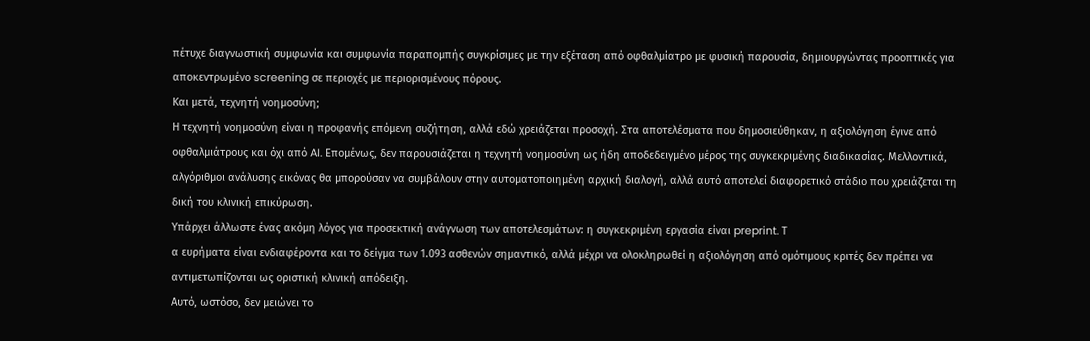πέτυχε διαγνωστική συμφωνία και συμφωνία παραπομπής συγκρίσιμες με την εξέταση από οφθαλμίατρο με φυσική παρουσία, δημιουργώντας προοπτικές για αποκεντρωμένο screening σε περιοχές με περιορισμένους πόρους.
Και μετά, τεχνητή νοημοσύνη;
Η τεχνητή νοημοσύνη είναι η προφανής επόμενη συζήτηση, αλλά εδώ χρειάζεται προσοχή. Στα αποτελέσματα που δημοσιεύθηκαν, η αξιολόγηση έγινε από οφθαλμιάτρους και όχι από AI. Επομένως, δεν παρουσιάζεται η τεχνητή νοημοσύνη ως ήδη αποδεδειγμένο μέρος της συγκεκριμένης διαδικασίας. Μελλοντικά, αλγόριθμοι ανάλυσης εικόνας θα μπορούσαν να συμβάλουν στην αυτοματοποιημένη αρχική διαλογή, αλλά αυτό αποτελεί διαφορετικό στάδιο που χρειάζεται τη δική του κλινική επικύρωση.
Υπάρχει άλλωστε ένας ακόμη λόγος για προσεκτική ανάγνωση των αποτελεσμάτων: η συγκεκριμένη εργασία είναι preprint. Τ
α ευρήματα είναι ενδιαφέροντα και το δείγμα των 1.093 ασθενών σημαντικό, αλλά μέχρι να ολοκληρωθεί η αξιολόγηση από ομότιμους κριτές δεν πρέπει να αντιμετωπίζονται ως οριστική κλινική απόδειξη.
Αυτό, ωστόσο, δεν μειώνει το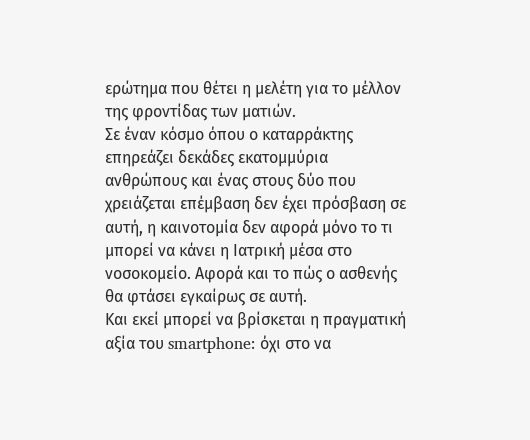ερώτημα που θέτει η μελέτη για το μέλλον της φροντίδας των ματιών.
Σε έναν κόσμο όπου ο καταρράκτης επηρεάζει δεκάδες εκατομμύρια ανθρώπους και ένας στους δύο που χρειάζεται επέμβαση δεν έχει πρόσβαση σε αυτή, η καινοτομία δεν αφορά μόνο το τι μπορεί να κάνει η Ιατρική μέσα στο νοσοκομείο. Αφορά και το πώς ο ασθενής θα φτάσει εγκαίρως σε αυτή.
Και εκεί μπορεί να βρίσκεται η πραγματική αξία του smartphone: όχι στο να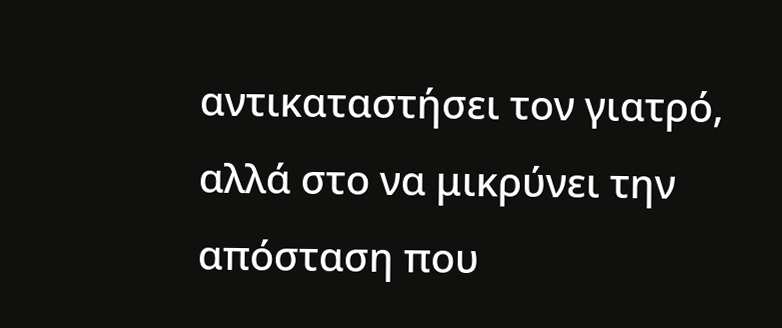αντικαταστήσει τον γιατρό, αλλά στο να μικρύνει την απόσταση που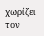χωρίζει τον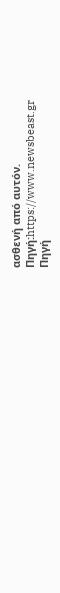ασθενή από αυτόν.
Πηγή:https://www.newsbeast.gr
Πηγή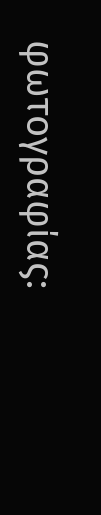φωτογραφίας: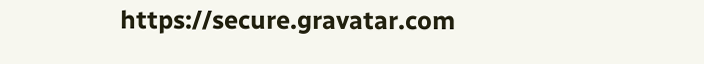https://secure.gravatar.com